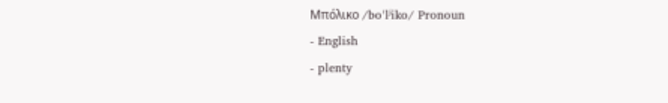Μπόλικο /boˈlʲiko/ Pronoun
- English
- plenty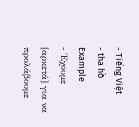- Tiếng Việt
- tha hồ
Example
- Έχουμε [αρκετά] για να προλάβουμε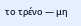το τρένο — μη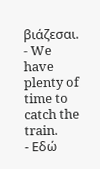βιάζεσαι.
- We have plenty of time to catch the train.
- Εδώ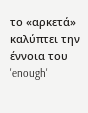το «αρκετά» καλύπτει την έννοια του 'enough'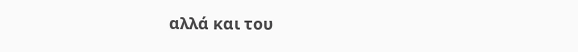αλλά και του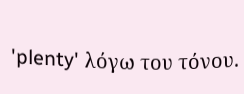'plenty' λόγω του τόνου.